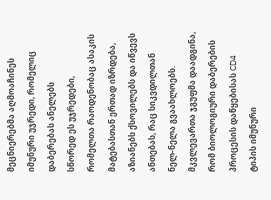მეცნიერებმა აღმოაჩინეს იმუნური უჯრედი, რომელიც დაბერებას ანელებს
სწორედ ეს უჯრედები, რომელთა რაოდენობაც ასაკის მატებასთან ერთად იზრდება, აზიანებს ქსოვილებს და იწვევს ანთებას, რაც სიკვდილთან ნელ-ნელა გვაახლოებს. მკვლევართა ჯგუფმა დაადგინა, რომ ბიოლოგიური დაბერების პროცესის დაწყებისას CD4 ტიპის იმუნური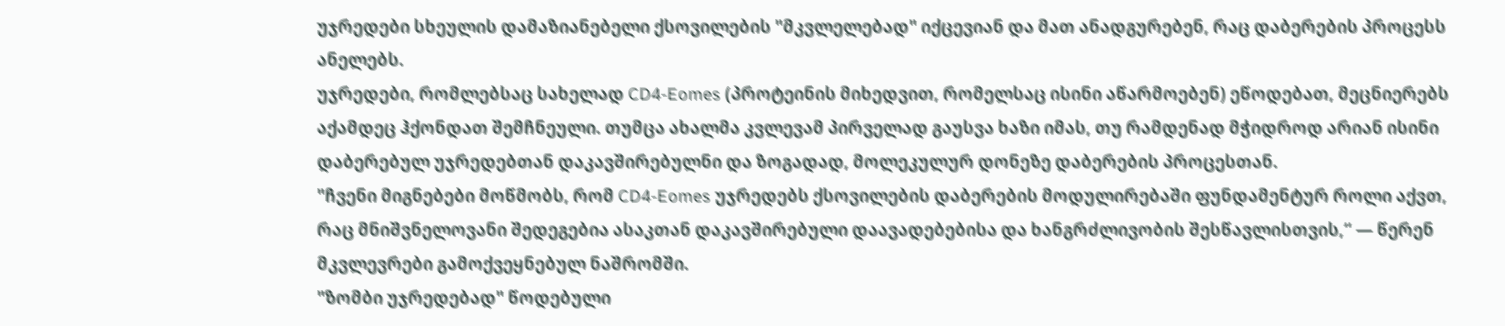უჯრედები სხეულის დამაზიანებელი ქსოვილების "მკვლელებად" იქცევიან და მათ ანადგურებენ, რაც დაბერების პროცესს ანელებს.
უჯრედები, რომლებსაც სახელად CD4-Eomes (პროტეინის მიხედვით, რომელსაც ისინი აწარმოებენ) ეწოდებათ, მეცნიერებს აქამდეც ჰქონდათ შემჩნეული. თუმცა ახალმა კვლევამ პირველად გაუსვა ხაზი იმას, თუ რამდენად მჭიდროდ არიან ისინი დაბერებულ უჯრედებთან დაკავშირებულნი და ზოგადად, მოლეკულურ დონეზე დაბერების პროცესთან.
"ჩვენი მიგნებები მოწმობს, რომ CD4-Eomes უჯრედებს ქსოვილების დაბერების მოდულირებაში ფუნდამენტურ როლი აქვთ, რაც მნიშვნელოვანი შედეგებია ასაკთან დაკავშირებული დაავადებებისა და ხანგრძლივობის შესწავლისთვის,“ — წერენ მკვლევრები გამოქვეყნებულ ნაშრომში.
"ზომბი უჯრედებად" წოდებული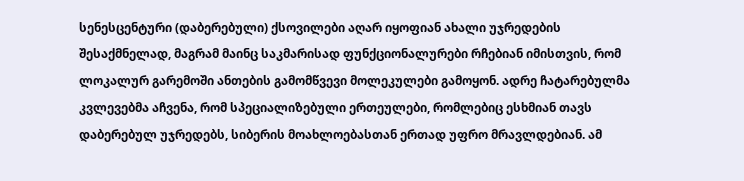სენესცენტური (დაბერებული) ქსოვილები აღარ იყოფიან ახალი უჯრედების შესაქმნელად, მაგრამ მაინც საკმარისად ფუნქციონალურები რჩებიან იმისთვის, რომ ლოკალურ გარემოში ანთების გამომწვევი მოლეკულები გამოყონ. ადრე ჩატარებულმა კვლევებმა აჩვენა, რომ სპეციალიზებული ერთეულები, რომლებიც ესხმიან თავს დაბერებულ უჯრედებს, სიბერის მოახლოებასთან ერთად უფრო მრავლდებიან. ამ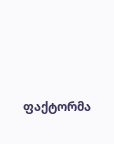ფაქტორმა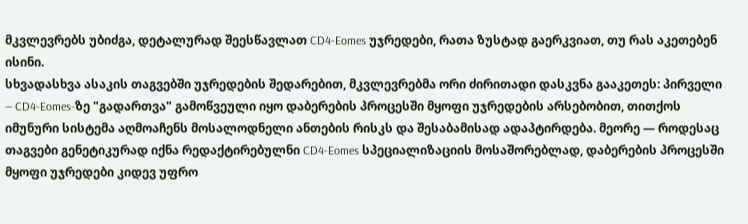მკვლევრებს უბიძგა, დეტალურად შეესწავლათ CD4-Eomes უჯრედები, რათა ზუსტად გაერკვიათ, თუ რას აკეთებენ ისინი.
სხვადასხვა ასაკის თაგვებში უჯრედების შედარებით, მკვლევრებმა ორი ძირითადი დასკვნა გააკეთეს: პირველი — CD4-Eomes-ზე "გადართვა" გამოწვეული იყო დაბერების პროცესში მყოფი უჯრედების არსებობით, თითქოს იმუნური სისტემა აღმოაჩენს მოსალოდნელი ანთების რისკს და შესაბამისად ადაპტირდება. მეორე — როდესაც თაგვები გენეტიკურად იქნა რედაქტირებულნი CD4-Eomes სპეციალიზაციის მოსაშორებლად, დაბერების პროცესში მყოფი უჯრედები კიდევ უფრო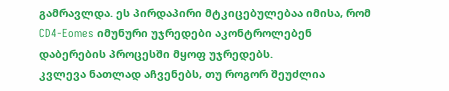გამრავლდა. ეს პირდაპირი მტკიცებულებაა იმისა, რომ CD4-Eomes იმუნური უჯრედები აკონტროლებენ დაბერების პროცესში მყოფ უჯრედებს.
კვლევა ნათლად აჩვენებს, თუ როგორ შეუძლია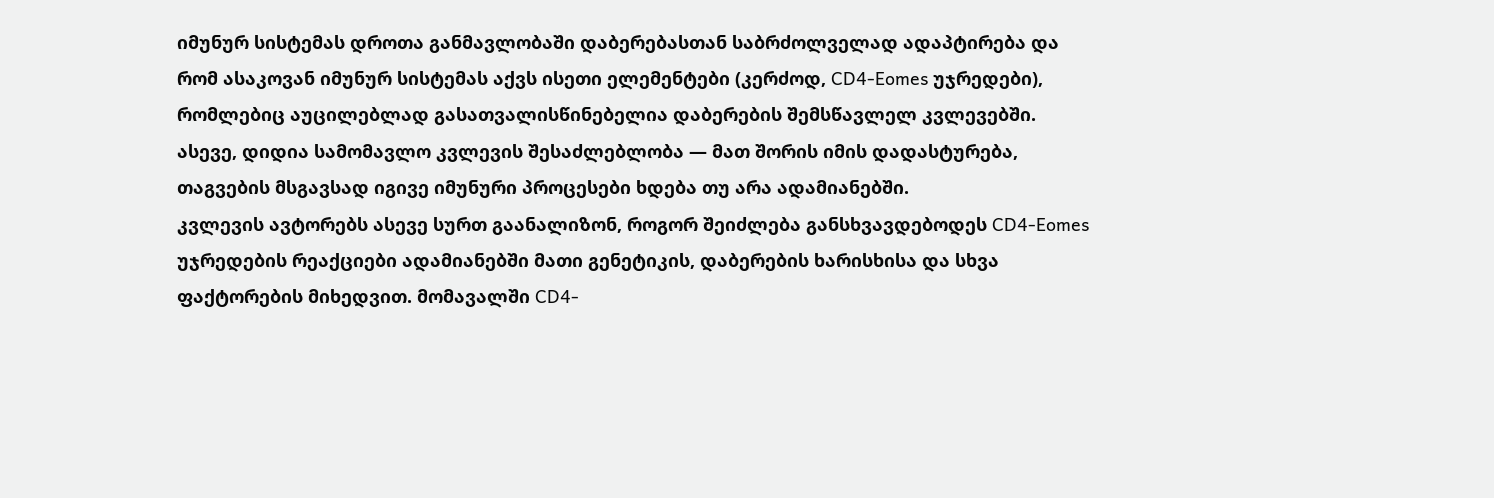იმუნურ სისტემას დროთა განმავლობაში დაბერებასთან საბრძოლველად ადაპტირება და რომ ასაკოვან იმუნურ სისტემას აქვს ისეთი ელემენტები (კერძოდ, CD4-Eomes უჯრედები), რომლებიც აუცილებლად გასათვალისწინებელია დაბერების შემსწავლელ კვლევებში. ასევე, დიდია სამომავლო კვლევის შესაძლებლობა — მათ შორის იმის დადასტურება, თაგვების მსგავსად იგივე იმუნური პროცესები ხდება თუ არა ადამიანებში.
კვლევის ავტორებს ასევე სურთ გაანალიზონ, როგორ შეიძლება განსხვავდებოდეს CD4-Eomes უჯრედების რეაქციები ადამიანებში მათი გენეტიკის, დაბერების ხარისხისა და სხვა ფაქტორების მიხედვით. მომავალში CD4-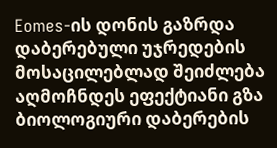Eomes-ის დონის გაზრდა დაბერებული უჯრედების მოსაცილებლად შეიძლება აღმოჩნდეს ეფექტიანი გზა ბიოლოგიური დაბერების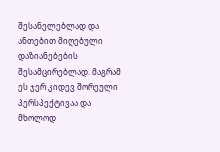შესანელებლად და ანთებით მიღებული დაზიანებების შესამცირებლად. მაგრამ ეს ჯერ კიდევ შორეული პერსპექტივაა და მხოლოდ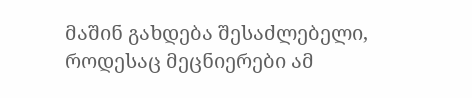მაშინ გახდება შესაძლებელი, როდესაც მეცნიერები ამ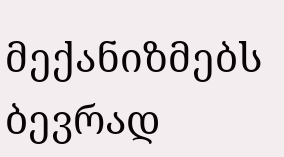მექანიზმებს ბევრად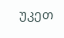უკეთ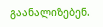გაანალიზებენ.